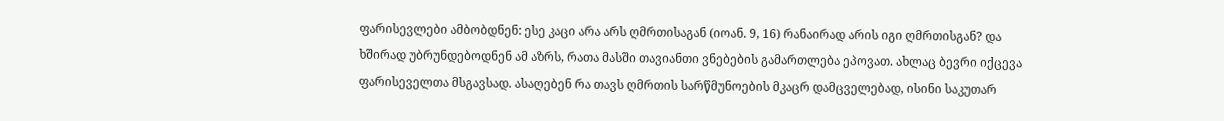ფარისევლები ამბობდნენ: ესე კაცი არა არს ღმრთისაგან (იოან. 9, 16) რანაირად არის იგი ღმრთისგან? და ხშირად უბრუნდებოდნენ ამ აზრს, რათა მასში თავიანთი ვნებების გამართლება ეპოვათ. ახლაც ბევრი იქცევა ფარისეველთა მსგავსად. ასაღებენ რა თავს ღმრთის სარწმუნოების მკაცრ დამცველებად, ისინი საკუთარ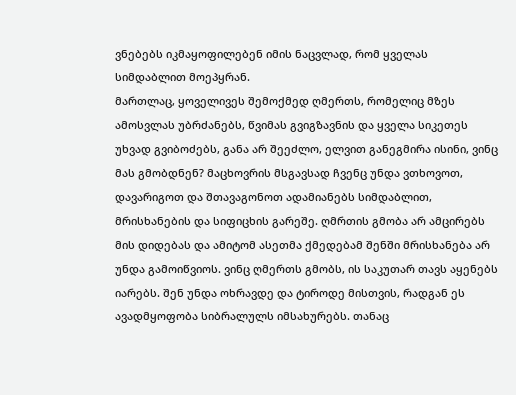ვნებებს იკმაყოფილებენ იმის ნაცვლად, რომ ყველას სიმდაბლით მოეპყრან.
მართლაც, ყოველივეს შემოქმედ ღმერთს, რომელიც მზეს ამოსვლას უბრძანებს, წვიმას გვიგზავნის და ყველა სიკეთეს უხვად გვიბოძებს, განა არ შეეძლო, ელვით განეგმირა ისინი, ვინც მას გმობდნენ? მაცხოვრის მსგავსად ჩვენც უნდა ვთხოვოთ, დავარიგოთ და შთავაგონოთ ადამიანებს სიმდაბლით, მრისხანების და სიფიცხის გარეშე. ღმრთის გმობა არ ამცირებს მის დიდებას და ამიტომ ასეთმა ქმედებამ შენში მრისხანება არ უნდა გამოიწვიოს. ვინც ღმერთს გმობს, ის საკუთარ თავს აყენებს იარებს. შენ უნდა ოხრავდე და ტიროდე მისთვის, რადგან ეს ავადმყოფობა სიბრალულს იმსახურებს. თანაც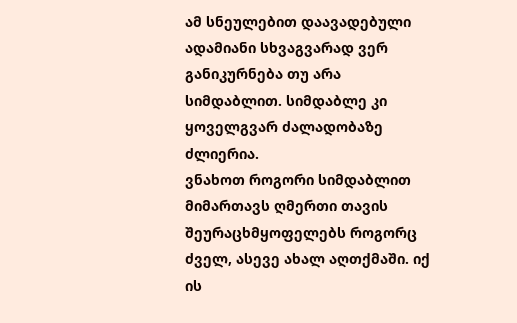ამ სნეულებით დაავადებული ადამიანი სხვაგვარად ვერ განიკურნება თუ არა სიმდაბლით. სიმდაბლე კი ყოველგვარ ძალადობაზე ძლიერია.
ვნახოთ როგორი სიმდაბლით მიმართავს ღმერთი თავის შეურაცხმყოფელებს როგორც ძველ, ასევე ახალ აღთქმაში. იქ ის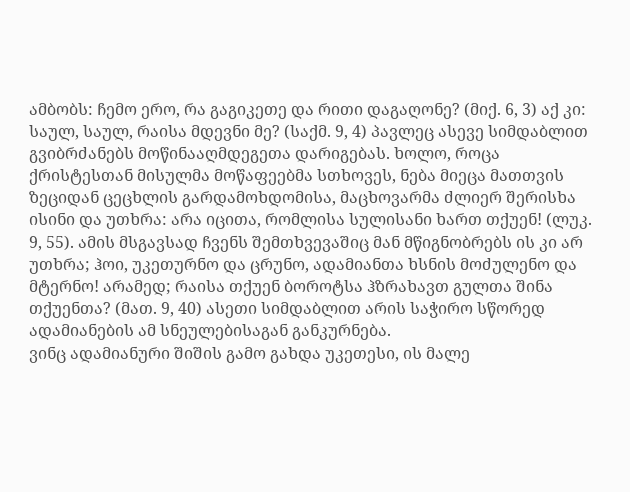ამბობს: ჩემო ერო, რა გაგიკეთე და რითი დაგაღონე? (მიქ. 6, 3) აქ კი: საულ, საულ, რაისა მდევნი მე? (საქმ. 9, 4) პავლეც ასევე სიმდაბლით გვიბრძანებს მოწინააღმდეგეთა დარიგებას. ხოლო, როცა ქრისტესთან მისულმა მოწაფეებმა სთხოვეს, ნება მიეცა მათთვის ზეციდან ცეცხლის გარდამოხდომისა, მაცხოვარმა ძლიერ შერისხა ისინი და უთხრა: არა იცითა, რომლისა სულისანი ხართ თქუენ! (ლუკ. 9, 55). ამის მსგავსად ჩვენს შემთხვევაშიც მან მწიგნობრებს ის კი არ უთხრა; ჰოი, უკეთურნო და ცრუნო, ადამიანთა ხსნის მოძულენო და მტერნო! არამედ; რაისა თქუენ ბოროტსა ჰზრახავთ გულთა შინა თქუენთა? (მათ. 9, 40) ასეთი სიმდაბლით არის საჭირო სწორედ ადამიანების ამ სნეულებისაგან განკურნება.
ვინც ადამიანური შიშის გამო გახდა უკეთესი, ის მალე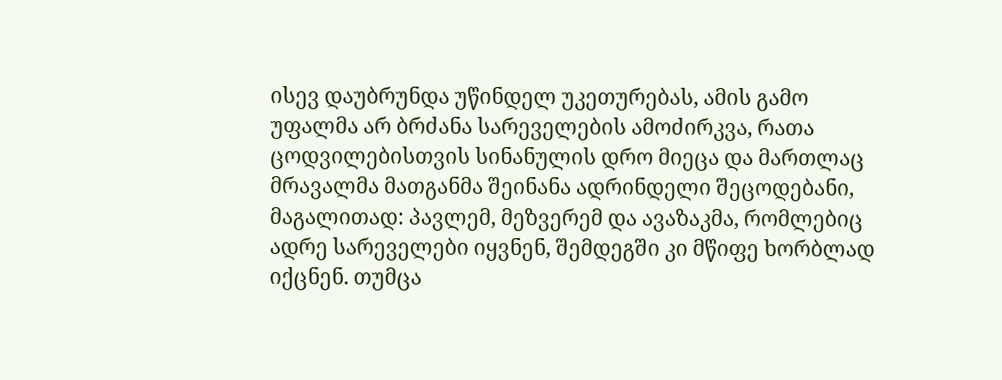ისევ დაუბრუნდა უწინდელ უკეთურებას, ამის გამო უფალმა არ ბრძანა სარეველების ამოძირკვა, რათა ცოდვილებისთვის სინანულის დრო მიეცა და მართლაც მრავალმა მათგანმა შეინანა ადრინდელი შეცოდებანი, მაგალითად: პავლემ, მეზვერემ და ავაზაკმა, რომლებიც ადრე სარეველები იყვნენ, შემდეგში კი მწიფე ხორბლად იქცნენ. თუმცა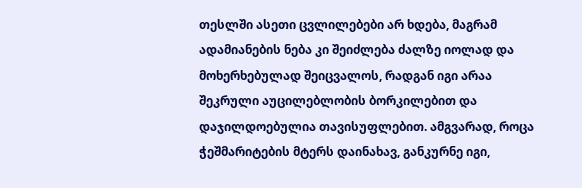თესლში ასეთი ცვლილებები არ ხდება, მაგრამ ადამიანების ნება კი შეიძლება ძალზე იოლად და მოხერხებულად შეიცვალოს, რადგან იგი არაა შეკრული აუცილებლობის ბორკილებით და დაჯილდოებულია თავისუფლებით. ამგვარად, როცა ჭეშმარიტების მტერს დაინახავ, განკურნე იგი,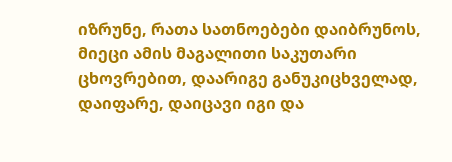იზრუნე, რათა სათნოებები დაიბრუნოს, მიეცი ამის მაგალითი საკუთარი ცხოვრებით, დაარიგე განუკიცხველად, დაიფარე, დაიცავი იგი და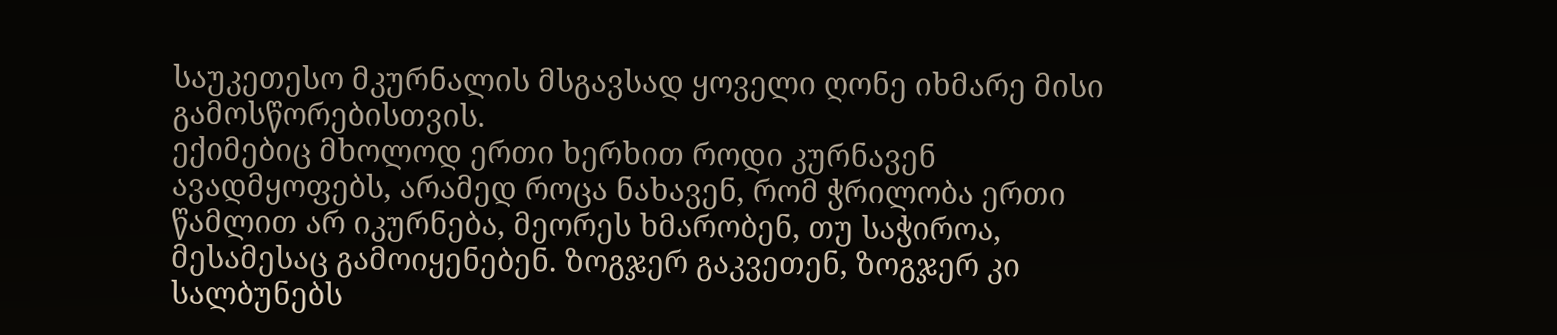საუკეთესო მკურნალის მსგავსად ყოველი ღონე იხმარე მისი გამოსწორებისთვის.
ექიმებიც მხოლოდ ერთი ხერხით როდი კურნავენ ავადმყოფებს, არამედ როცა ნახავენ, რომ ჭრილობა ერთი წამლით არ იკურნება, მეორეს ხმარობენ, თუ საჭიროა, მესამესაც გამოიყენებენ. ზოგჯერ გაკვეთენ, ზოგჯერ კი სალბუნებს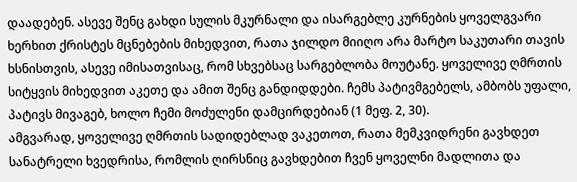დაადებენ. ასევე შენც გახდი სულის მკურნალი და ისარგებლე კურნების ყოველგვარი ხერხით ქრისტეს მცნებების მიხედვით, რათა ჯილდო მიიღო არა მარტო საკუთარი თავის ხსნისთვის, ასევე იმისათვისაც, რომ სხვებსაც სარგებლობა მოუტანე. ყოველივე ღმრთის სიტყვის მიხედვით აკეთე და ამით შენც განდიდდები. ჩემს პატივმგებელს, ამბობს უფალი, პატივს მივაგებ, ხოლო ჩემი მოძულენი დამცირდებიან (1 მეფ. 2, 30).
ამგვარად, ყოველივე ღმრთის სადიდებლად ვაკეთოთ, რათა მემკვიდრენი გავხდეთ სანატრელი ხვედრისა, რომლის ღირსნიც გავხდებით ჩვენ ყოველნი მადლითა და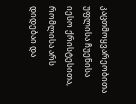კაცთმოყვარეობითა უფლისა ჩუენისა იესო ქრისტესითა, რომლისა არს დიდებაი და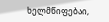ხელმწიფებაი,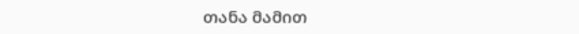თანა მამით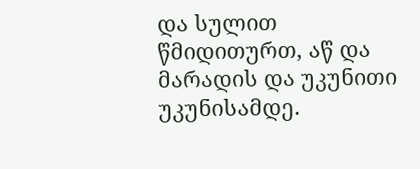და სულით წმიდითურთ, აწ და მარადის და უკუნითი უკუნისამდე.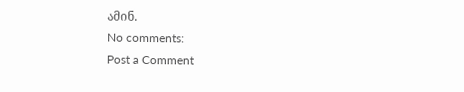ამინ.
No comments:
Post a Comment